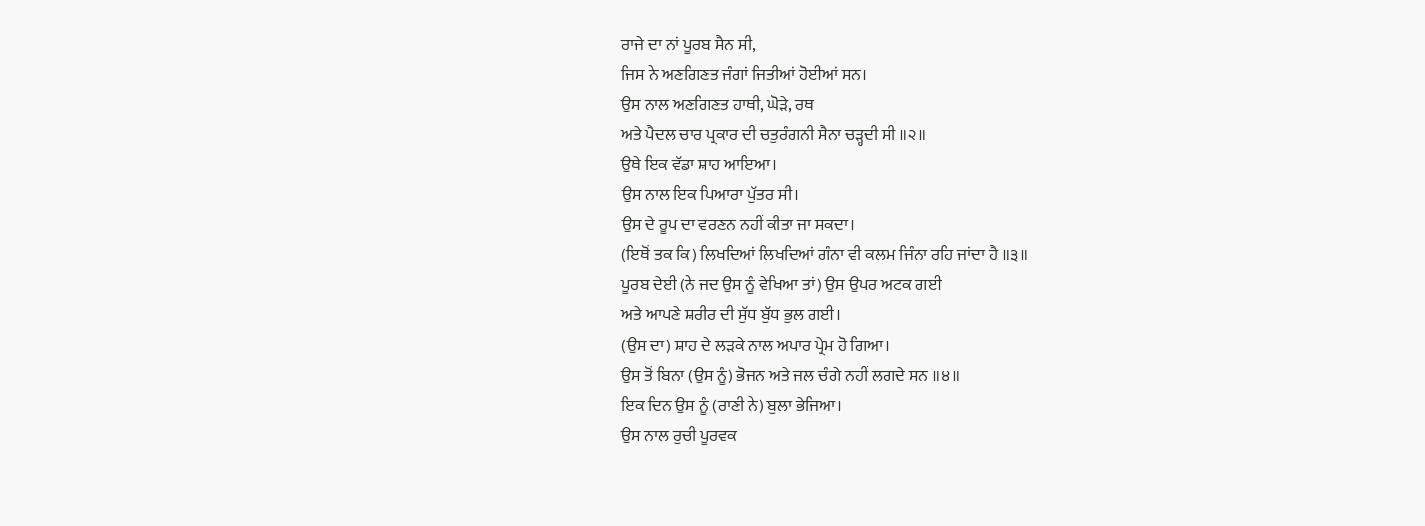ਰਾਜੇ ਦਾ ਨਾਂ ਪੂਰਬ ਸੈਨ ਸੀ,
ਜਿਸ ਨੇ ਅਣਗਿਣਤ ਜੰਗਾਂ ਜਿਤੀਆਂ ਹੋਈਆਂ ਸਨ।
ਉਸ ਨਾਲ ਅਣਗਿਣਤ ਹਾਥੀ, ਘੋੜੇ, ਰਥ
ਅਤੇ ਪੈਦਲ ਚਾਰ ਪ੍ਰਕਾਰ ਦੀ ਚਤੁਰੰਗਨੀ ਸੈਨਾ ਚੜ੍ਹਦੀ ਸੀ ॥੨॥
ਉਥੇ ਇਕ ਵੱਡਾ ਸ਼ਾਹ ਆਇਆ।
ਉਸ ਨਾਲ ਇਕ ਪਿਆਰਾ ਪੁੱਤਰ ਸੀ।
ਉਸ ਦੇ ਰੂਪ ਦਾ ਵਰਣਨ ਨਹੀਂ ਕੀਤਾ ਜਾ ਸਕਦਾ।
(ਇਥੋਂ ਤਕ ਕਿ) ਲਿਖਦਿਆਂ ਲਿਖਦਿਆਂ ਗੰਨਾ ਵੀ ਕਲਮ ਜਿੰਨਾ ਰਹਿ ਜਾਂਦਾ ਹੈ ॥੩॥
ਪੂਰਬ ਦੇਈ (ਨੇ ਜਦ ਉਸ ਨੂੰ ਵੇਖਿਆ ਤਾਂ) ਉਸ ਉਪਰ ਅਟਕ ਗਈ
ਅਤੇ ਆਪਣੇ ਸ਼ਰੀਰ ਦੀ ਸੁੱਧ ਬੁੱਧ ਭੁਲ ਗਈ।
(ਉਸ ਦਾ) ਸ਼ਾਹ ਦੇ ਲੜਕੇ ਨਾਲ ਅਪਾਰ ਪ੍ਰੇਮ ਹੋ ਗਿਆ।
ਉਸ ਤੋਂ ਬਿਨਾ (ਉਸ ਨੂੰ) ਭੋਜਨ ਅਤੇ ਜਲ ਚੰਗੇ ਨਹੀਂ ਲਗਦੇ ਸਨ ॥੪॥
ਇਕ ਦਿਨ ਉਸ ਨੂੰ (ਰਾਣੀ ਨੇ) ਬੁਲਾ ਭੇਜਿਆ।
ਉਸ ਨਾਲ ਰੁਚੀ ਪੂਰਵਕ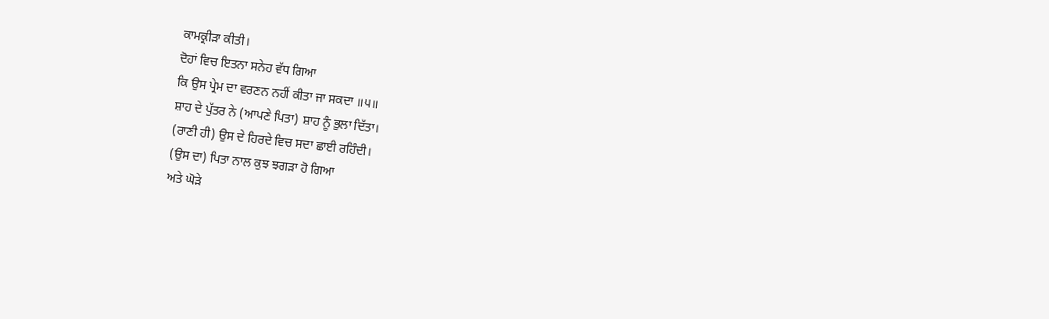ਕਾਮਕ੍ਰੀੜਾ ਕੀਤੀ।
ਦੋਹਾਂ ਵਿਚ ਇਤਨਾ ਸਨੇਹ ਵੱਧ ਗਿਆ
ਕਿ ਉਸ ਪ੍ਰੇਮ ਦਾ ਵਰਣਨ ਨਹੀਂ ਕੀਤਾ ਜਾ ਸਕਦਾ ॥੫॥
ਸ਼ਾਹ ਦੇ ਪੁੱਤਰ ਨੇ (ਆਪਣੇ ਪਿਤਾ) ਸ਼ਾਹ ਨੂੰ ਭੁਲਾ ਦਿੱਤਾ।
(ਰਾਣੀ ਹੀ) ਉਸ ਦੇ ਹਿਰਦੇ ਵਿਚ ਸਦਾ ਛਾਈ ਰਹਿੰਦੀ।
(ਉਸ ਦਾ) ਪਿਤਾ ਨਾਲ ਕੁਝ ਝਗੜਾ ਹੋ ਗਿਆ
ਅਤੇ ਘੋੜੇ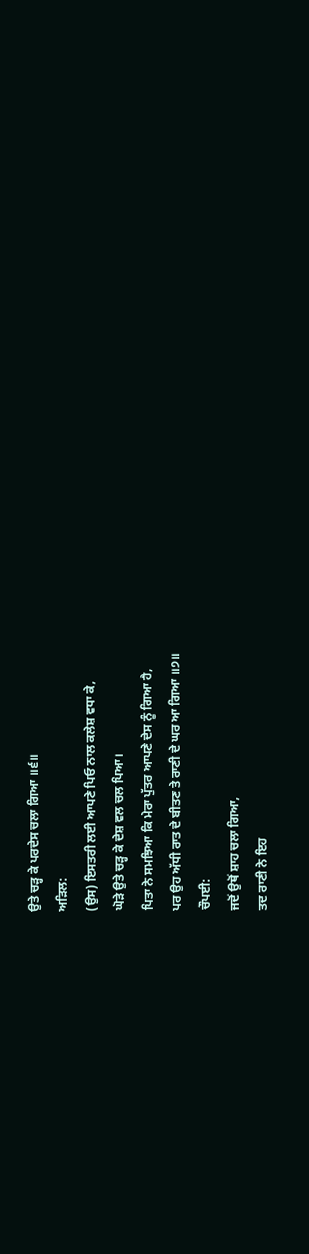ਉਤੇ ਚੜ੍ਹ ਕੇ ਪਰਦੇਸ ਚਲਾ ਗਿਆ ॥੬॥
ਅੜਿਲ:
(ਉਸ) ਇਸਤਰੀ ਲਈ ਆਪਣੇ ਪਿਓ ਨਾਲ ਕਲੇਸ਼ ਵਧਾ ਕੇ,
ਘੋੜੇ ਉਤੇ ਚੜ੍ਹ ਕੇ ਦੇਸ਼ ਵਲ ਚਲ ਪਿਆ।
ਪਿਤਾ ਨੇ ਸਮਝਿਆ ਕਿ ਮੇਰਾ ਪੁੱਤਰ ਆਪਣੇ ਦੇਸ ਨੂੰ ਗਿਆ ਹੈ,
ਪਰ ਉਹ ਅੱਧੀ ਰਾਤ ਦੇ ਬੀਤਣ ਤੇ ਰਾਣੀ ਦੇ ਘਰ ਆ ਗਿਆ ॥੭॥
ਚੌਪਈ:
ਜਦੋਂ ਉਥੋਂ ਸ਼ਾਹ ਚਲਾ ਗਿਆ,
ਤਦ ਰਾਣੀ ਨੇ ਇਹ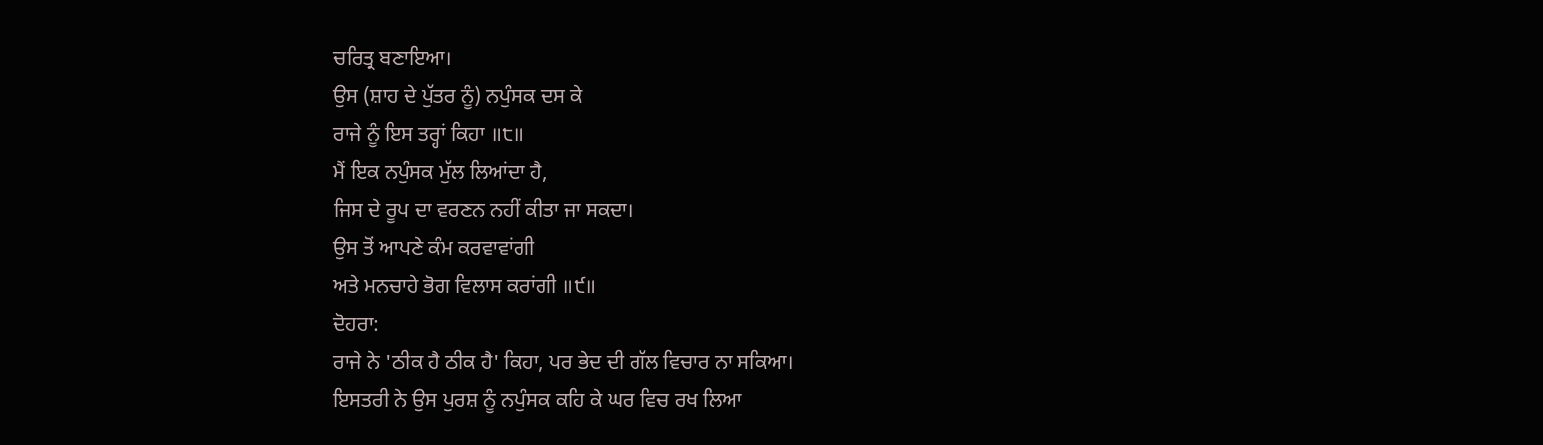ਚਰਿਤ੍ਰ ਬਣਾਇਆ।
ਉਸ (ਸ਼ਾਹ ਦੇ ਪੁੱਤਰ ਨੂੰ) ਨਪੁੰਸਕ ਦਸ ਕੇ
ਰਾਜੇ ਨੂੰ ਇਸ ਤਰ੍ਹਾਂ ਕਿਹਾ ॥੮॥
ਮੈਂ ਇਕ ਨਪੁੰਸਕ ਮੁੱਲ ਲਿਆਂਦਾ ਹੈ,
ਜਿਸ ਦੇ ਰੂਪ ਦਾ ਵਰਣਨ ਨਹੀਂ ਕੀਤਾ ਜਾ ਸਕਦਾ।
ਉਸ ਤੋਂ ਆਪਣੇ ਕੰਮ ਕਰਵਾਵਾਂਗੀ
ਅਤੇ ਮਨਚਾਹੇ ਭੋਗ ਵਿਲਾਸ ਕਰਾਂਗੀ ॥੯॥
ਦੋਹਰਾ:
ਰਾਜੇ ਨੇ 'ਠੀਕ ਹੈ ਠੀਕ ਹੈ' ਕਿਹਾ, ਪਰ ਭੇਦ ਦੀ ਗੱਲ ਵਿਚਾਰ ਨਾ ਸਕਿਆ।
ਇਸਤਰੀ ਨੇ ਉਸ ਪੁਰਸ਼ ਨੂੰ ਨਪੁੰਸਕ ਕਹਿ ਕੇ ਘਰ ਵਿਚ ਰਖ ਲਿਆ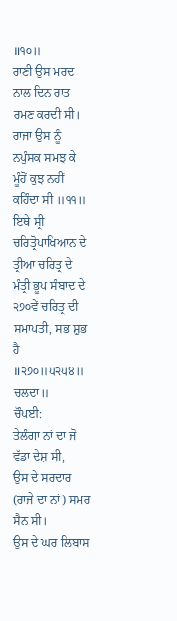॥੧੦॥
ਰਾਣੀ ਉਸ ਮਰਦ ਨਾਲ ਦਿਨ ਰਾਤ ਰਮਣ ਕਰਦੀ ਸੀ।
ਰਾਜਾ ਉਸ ਨੂੰ ਨਪੁੰਸਕ ਸਮਝ ਕੇ ਮੂੰਹੋਂ ਕੁਝ ਨਹੀਂ ਕਹਿੰਦਾ ਸੀ ॥੧੧॥
ਇਥੇ ਸ੍ਰੀ ਚਰਿਤ੍ਰੋਪਾਖਿਆਨ ਦੇ ਤ੍ਰੀਆ ਚਰਿਤ੍ਰ ਦੇ ਮੰਤ੍ਰੀ ਭੂਪ ਸੰਬਾਦ ਦੇ ੨੭੦ਵੇਂ ਚਰਿਤ੍ਰ ਦੀ ਸਮਾਪਤੀ, ਸਭ ਸ਼ੁਭ ਹੈ ॥੨੭੦॥੫੨੫੪॥ ਚਲਦਾ॥
ਚੌਪਈ:
ਤੇਲੰਗਾ ਨਾਂ ਦਾ ਜੋ ਵੱਡਾ ਦੇਸ਼ ਸੀ,
ਉਸ ਦੇ ਸਰਦਾਰ (ਰਾਜੇ ਦਾ ਨਾਂ) ਸਮਰ ਸੈਨ ਸੀ।
ਉਸ ਦੇ ਘਰ ਲਿਬਾਸ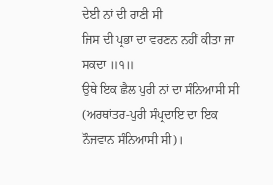ਦੇਈ ਨਾਂ ਦੀ ਰਾਣੀ ਸੀ
ਜਿਸ ਦੀ ਪ੍ਰਭਾ ਦਾ ਵਰਣਨ ਨਹੀਂ ਕੀਤਾ ਜਾ ਸਕਦਾ ॥੧॥
ਉਥੇ ਇਕ ਛੈਲ ਪੁਰੀ ਨਾਂ ਦਾ ਸੰਨਿਆਸੀ ਸੀ (ਅਰਥਾਂਤਰ-ਪੁਰੀ ਸੰਪ੍ਰਦਾਇ ਦਾ ਇਕ ਨੌਜਵਾਨ ਸੰਨਿਆਸੀ ਸੀ)।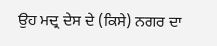ਉਹ ਮਦ੍ਰ ਦੇਸ ਦੇ (ਕਿਸੇ) ਨਗਰ ਦਾ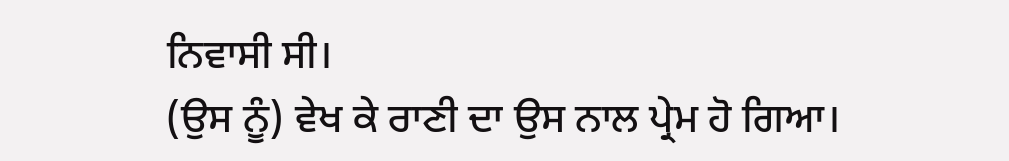ਨਿਵਾਸੀ ਸੀ।
(ਉਸ ਨੂੰ) ਵੇਖ ਕੇ ਰਾਣੀ ਦਾ ਉਸ ਨਾਲ ਪ੍ਰੇਮ ਹੋ ਗਿਆ।